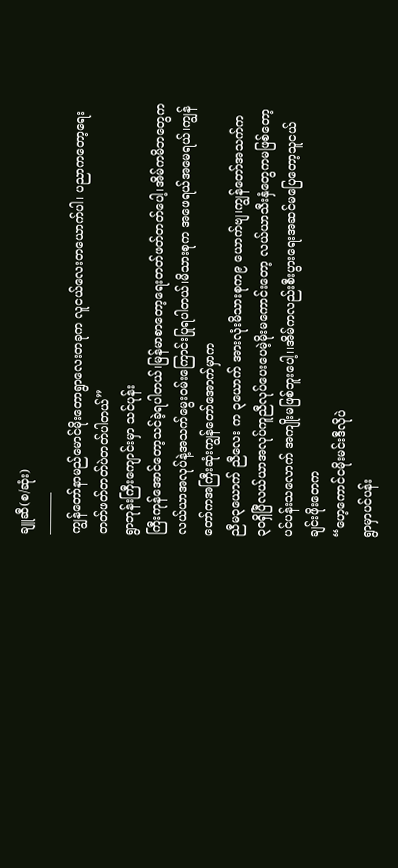ချူဆီ(စ/ဆုံး)
———–
ကျွန်တော်နာမည်မောင်မိုးတောရွာလေးတခုက လူငယ်လေးတယောက်ပါ၊ ပညာကတော့ရေးတတ်ဖတ်တတ်ပဲတတ်ပါတယ်”
ရွာဘုန်းကြီးကျောင်းမှာ သင်ပုန်း
ကြီးကုန်အောင်တော့သင်ခဲ့ရပါတယ်၊မြန်မာစာတော့ရေးတတ်ဖတ်တတ်ပေါ့၊အိမ်ကမိဘတွေက လယ်ယာအလုပ်နဲ့အသက်မွေးဝမ်းကြောင်းပြုရပါတယ်၊မိသားစုက အဖေရယ်အမေရယ်၊ကျွန်တော်ကအကြီးဆုံးကျွန်တော်အောက်မှာက
ညီမ၃ယောက် ညီလေး က ၃ယောက် အားလုံးမိသားစုက၉ ယောက်ဗျ၊ကျွန်တော်အသက်က
၃၀ရှိပြီလယ်ယာအလုပ်ကူညီလုပ်ပေးပေမဲ့မိုးမကောင်းတော့ လယ်ယာသီးနှံတွေကမဖြစ်တော့
ပင်ပန်းသလောက် အကျိုးမဖြစ်ဘူးပေါ့၊၊အိမ်ကလည်းစီးပွားရေးအဆင်မပြေတော့သူငယ်ချင်းဖိုးတေက
“ဟေ့ကောင်ငမိုးမင်းဒီလိုပဲ
ရွာမှာပင်ပန်း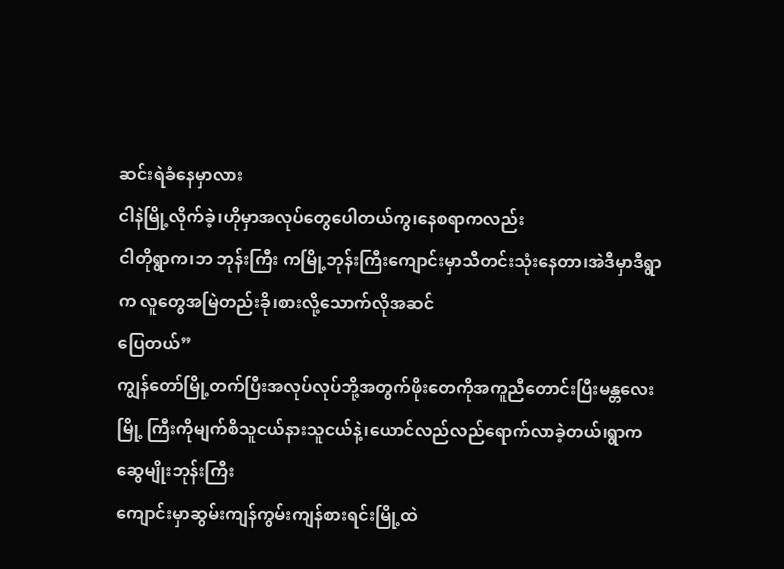ဆင်းရဲခံနေမှာလား
ငါနဲမြို့လိုက်ခဲ့၊ဟိုမှာအလုပ်တွေပေါတယ်ကွ၊နေစရာကလည်း
ငါတိုရွာက၊ဘ ဘုန်းကြီး ကမြို့ဘုန်းကြီးကျောင်းမှာသီတင်းသုံးနေတာ၊အဲဒီမှာဒီရွာက လူတွေအမြဲတည်းခို၊စားလို့သောက်လိုအဆင်
ပြေတယ်”
ကျွန်တော်မြို့တက်ပြီးအလုပ်လုပ်ဘို့အတွက်ဖိုးတေကိုအကူညီတောင်းပြီးမန္တလေးမြို့ ကြီးကိုမျက်စိသူငယ်နားသူငယ်နဲ့၊ယောင်လည်လည်ရောက်လာခဲ့တယ်၊ရွာက ဆွေမျိုးဘုန်းကြီး
ကျောင်းမှာဆွမ်းကျန်ကွမ်းကျန်စားရင်းမြို့ထဲ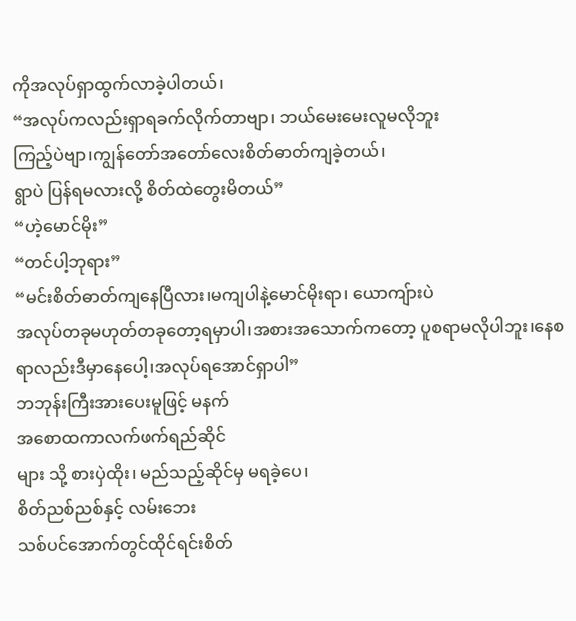ကိုအလုပ်ရှာထွက်လာခဲ့ပါတယ်၊
“အလုပ်ကလည်းရှာရခက်လိုက်တာဗျာ၊ ဘယ်မေးမေးလူမလိုဘူး
ကြည့်ပဲဗျာ၊ကျွန်တော်အတော်လေးစိတ်ဓာတ်ကျခဲ့တယ်၊
ရွာပဲ ပြန်ရမလားလို့ စိတ်ထဲတွေးမိတယ်”
“ဟဲ့မောင်မိုး”
“တင်ပါ့ဘုရား”
“မင်းစိတ်ဓာတ်ကျနေပြီလား၊မကျပါနဲ့မောင်မိုးရာ၊ ယောကျ်ားပဲ
အလုပ်တခုမဟုတ်တခုတော့ရမှာပါ၊အစားအသောက်ကတော့ ပူစရာမလိုပါဘူး၊နေစရာလည်းဒီမှာနေပေါ့၊အလုပ်ရအောင်ရှာပါ”
ဘဘုန်းကြီးအားပေးမူဖြင့် မနက်
အစောထကာလက်ဖက်ရည်ဆိုင်
များ သို့ စားပှဲထိုး၊ မည်သည့်ဆိုင်မှ မရခဲ့ပေ၊
စိတ်ညစ်ညစ်နှင့် လမ်းဘေး
သစ်ပင်အောက်တွင်ထိုင်ရင်းစိတ်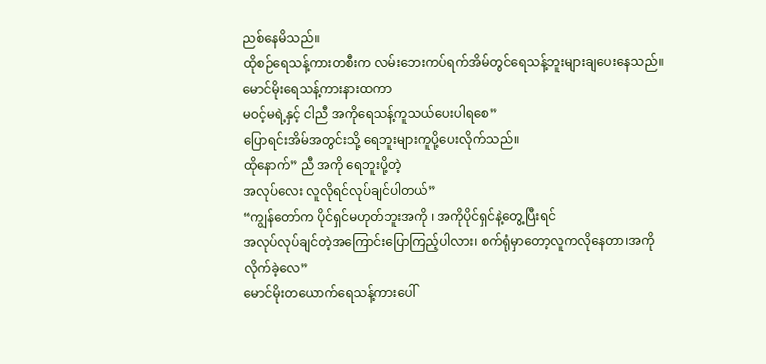ညစ်နေမိသည်။
ထိုစဉ်ရေသန့်ကားတစီးက လမ်းဘေးကပ်ရက်အိမ်တွင်ရေသန့်ဘူးများချပေးနေသည်။
မောင်မိုးရေသန့်ကားနားထကာ
မဝင့်မရဲ့နှင့် ငါညီ အကိုရေသန့်ကူသယ်ပေးပါရစေ”
ပြောရင်းအိမ်အတွင်းသို့ ရေဘူးများကူပို့ပေးလိုက်သည်။
ထိုနောက်” ညီ အကို ရေဘူးပို့တဲ့
အလုပ်လေး လူလိုရင်လုပ်ချင်ပါတယ်”
“ကျွန်တော်က ပိုင်ရှင်မဟုတ်ဘူးအကို ၊ အကိုပိုင်ရှင်နဲ့တွေ့ပြီးရင်
အလုပ်လုပ်ချင်တဲ့အကြောင်းပြောကြည့်ပါလား၊ စက်ရုံမှာတော့လူကလိုနေတာ၊အကိုလိုက်ခဲ့လေ”
မောင်မိုးတယောက်ရေသန့်ကားပေါ်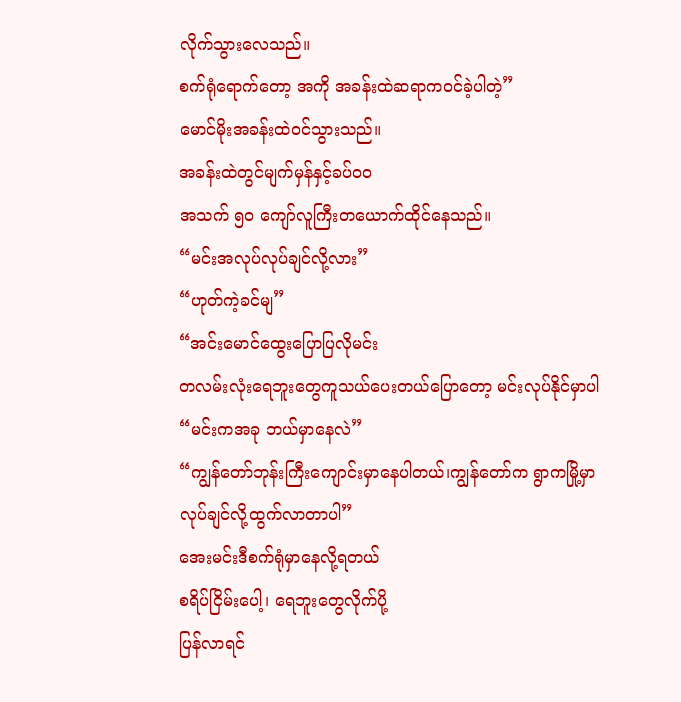လိုက်သွားလေသည်။
စက်ရုံရောက်တော့ အကို အခန်းထဲဆရာကဝင်ခဲ့ပါတဲ့”
မောင်မိုးအခန်းထဲဝင်သွားသည်။
အခန်းထဲတွင်မျက်မှန်နှင့်ခပ်ဝဝ
အသက် ၅၀ ကျော်လူကြီးတယောက်ထိုင်နေသည်။
“မင်းအလုပ်လုပ်ချင်လို့လား”
“ဟုတ်ကဲ့ခင်မျ”
“အင်းမောင်ထွေးပြောပြလိုမင်း
တလမ်းလုံးရေဘူးတွေကူသယ်ပေးတယ်ပြောတော့ မင်းလုပ်နိုင်မှာပါ
“မင်းကအခု ဘယ်မှာနေလဲ”
“ကျွန်တော်ဘုန်းကြီးကျောင်းမှာနေပါတယ်၊ကျွန်တော်က ရွာကမြို့မှာလုပ်ချင်လို့ထွက်လာတာပါ”
အေးမင်းဒီစက်ရုံမှာနေလို့ရတယ်
စရိပ်ငြိမ်းပေါ့၊ ရေဘူးတွေလိုက်ပို့
ပြန်လာရင်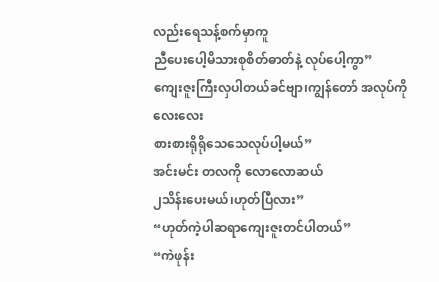လည်းရေသန့်စက်မှာကူ
ညီပေးပေါ့မိသားစုစိတ်ဓာတ်နဲ့ လုပ်ပေါ့ကွာ”
ကျေးဇူးကြီးလှပါတယ်ခင်ဗျာ၊ကျွန်တော် အလုပ်ကိုလေးလေး
စားစားရိုရိုသေသေလုပ်ပါ့မယ်”
အင်းမင်း တလကို လောလောဆယ်
၂သိန်းပေးမယ်၊ဟုတ်ပြီလား”
“ဟုတ်ကဲ့ပါဆရာကျေးဇူးတင်ပါတယ်”
“ကဲဖုန်း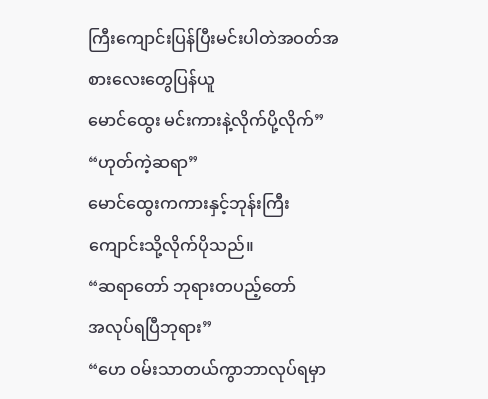ကြီးကျောင်းပြန်ပြီးမင်းပါတဲအဝတ်အစားလေးတွေပြန်ယူ
မောင်ထွေး မင်းကားနဲ့လိုက်ပို့လိုက်”
“ဟုတ်ကဲ့ဆရာ”
မောင်ထွေးကကားနှင့်ဘုန်းကြီး
ကျောင်းသို့လိုက်ပိုသည်။
“ဆရာတော် ဘုရားတပည့်တော်
အလုပ်ရပြီဘုရား”
“ဟေ ဝမ်းသာတယ်ကွာဘာလုပ်ရမှာ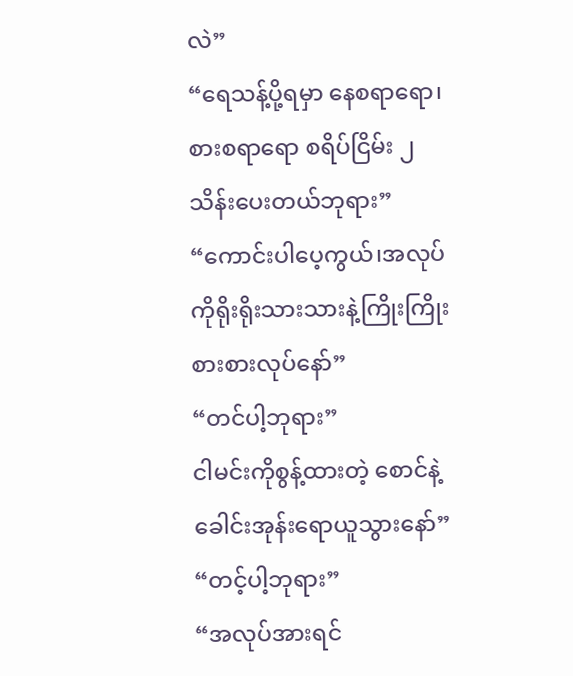လဲ”
“ရေသန့်ပို့ရမှာ နေစရာရော၊စားစရာရော စရိပ်ငြိမ်း ၂သိန်းပေးတယ်ဘုရား”
“ကောင်းပါပေ့ကွယ်၊အလုပ်ကိုရိုးရိုးသားသားနဲ့ကြိုးကြိုးစားစားလုပ်နော်”
“တင်ပါ့ဘုရား”
ငါမင်းကိုစွန့်ထားတဲ့ စောင်နဲ့ခေါင်းအုန်းရောယူသွားနော်”
“တင့်ပါ့ဘုရား”
“အလုပ်အားရင်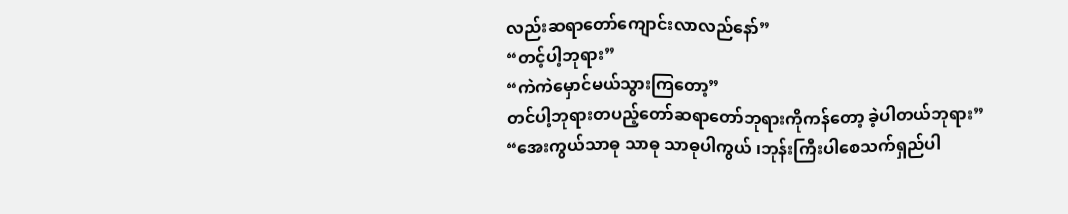လည်းဆရာတော်ကျောင်းလာလည်နော်”
“တင့်ပါ့ဘုရား”
“ကဲကဲမှောင်မယ်သွားကြတော့”
တင်ပါ့ဘုရားတပည့်တော်ဆရာတော်ဘုရားကိုကန်တော့ ခဲ့ပါတယ်ဘုရား”
“အေးကွယ်သာဓု သာဓု သာဓုပါကွယ် ၊ဘုန်းကြီးပါစေသက်ရှည်ပါ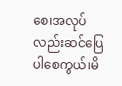စေ၊အလုပ်လည်းဆင်ပြေပါစေကွယ်၊မိ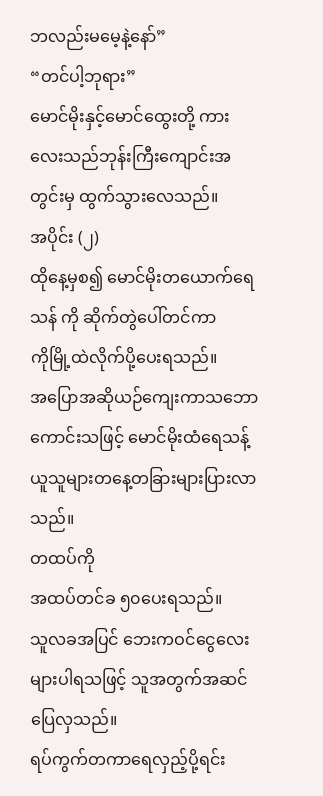ဘလည်းမမေ့နဲ့နော်”
“တင်ပါ့ဘုရား”
မောင်မိုးနှင့်မောင်ထွေးတို့ ကားလေးသည်ဘုန်းကြီးကျောင်းအတွင်းမှ ထွက်သွားလေသည်။
အပိုင်း (၂)
ထိုနေ့မှစ၍ မောင်မိုးတယောက်ရေသန် ကို ဆိုက်တွဲပေါ်တင်ကာ
ကိုမြို့ထဲလိုက်ပို့ပေးရသည်။
အပြောအဆိုယဉ်ကျေးကာသဘောကောင်းသဖြင့် မောင်မိုးထံရေသန့်ယူသူများတနေ့တခြားများပြားလာသည်။
တထပ်ကို
အထပ်တင်ခ ၅၀ပေးရသည်။
သူလခအပြင် ဘေးကဝင်ငွေလေးများပါရသဖြင့် သူအတွက်အဆင်
ပြေလှသည်။
ရပ်ကွက်တကာရေလှည့်ပို့ရင်း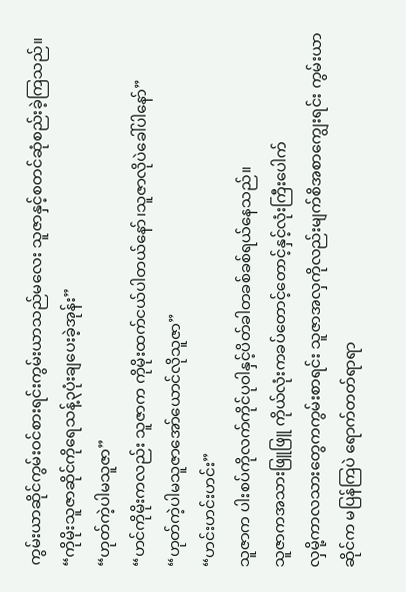ကွမ်းယာဆိုင်ကွမ်းဝင်စားရင်းကွမ်းယာသည်မလေး သူဇာနှင့်စတင်ဆုံစည်းခဲ့ကြသည်။
“ကိုမိုးသူဇာဆိုင်ကိုရေသန့်၃ပုံးချပေးခဲ့အုန်း”
“ဟုတ်ကဲ့ပါမသူဇာ”
“ဟင်ကိုမိုးကလည်း သူဇာက ကိုမိုးထက်ငယ်ပါတယ်နော်၊သူဇာလိုပဲခေါ်ပါနော်”
“ဟုတ်ကဲ့ပါမသူဇာအော်ယောင်လိုသူဇာ”
“ဟင်းဟင်းဟင်း”
သူဇာက ပါးစပ်ကိုလက်ကိုင်ပုဝါနှင့်ပိတ်ခါတခစ်ခစ်ရယ်နေသည်။
သူဇာကအသားဖြူဖြူ ကိုယ်လုံးကခပ်တောင့်တောင့်နှင့်လုံးကြီးပေါက်
လှမို့ကာလသားတွေကကွမ်းစာရင်း သူဇာအလှကိုလည်းမျက်စိအစာကျွေးရင်း ကွမ်းယာဆိုင်က မပြန်ကြပဲ ရောက်တတ်ရာရာ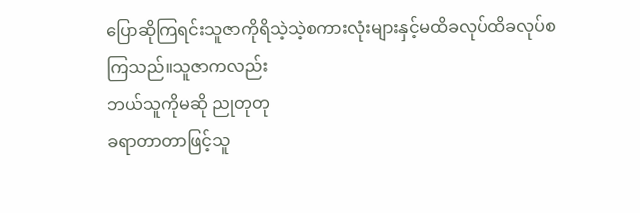ပြောဆိုကြရင်းသူဇာကိုရိသဲ့သဲ့စကားလုံးများနှင့်မထိခလုပ်ထိခလုပ်စကြသည်။သူဇာကလည်း
ဘယ်သူကိုမဆို ညုတုတု
ခရာတာတာဖြင့်သူ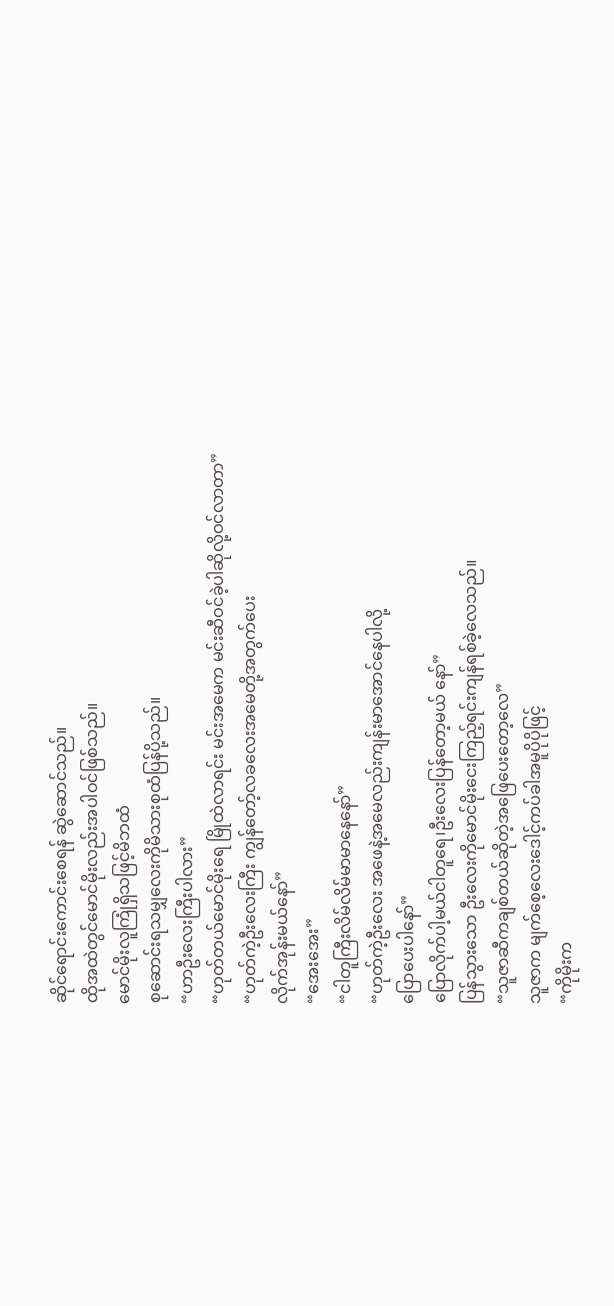ဆိုင်ရောင်းကောင်းစေရန် ဆွဲဆောင်သည်။
ထိုအထဲတွင်မောင်မိုးလည်းအပါဝင်ဖြစ်သည်။
မောင်မိုးလူကြုံရှိသဖြင့်မိဘထံ
စုဆောင်းရသမျှလေးကိုမိသားစုထံပြန်ပို့သည်။
“ဟာဦးလေးကြီးပါလား”
“ဟုတ်တယ်မောင်မိုးရေ မြိုထဲလာရင်း မင်းအမေက မင်းဆီဝင်ခဲ့ပါဆိုလို့ဝင်လာတာ”
“ဟုတ်ကဲ့ဦးလေးကြီး ကျွန်တော့်လခလေးအမေတို့အတွက်ပေး
လိုက်အုန်းမယ်နော်”
“အေးအေး”
“ငါတူကြီးလိမ်လိမ်မာမာနေနော်”
“ဟုတ်ကဲ့ဦးလေး အဖေနဲ့အမေလည်းကျန်းမာအောင်နေပါလို့
ပြောပေးပါနော်”
ပြောလိုက်ပါ့မယ်ငါတူရေ၊ဦးလေးပြန်တော့မယ် နော်”
ပြန်သွားသော ဦးလေးကိုမောင်မိုးငေးကြည့်ရင်းကျန်ရစ်ခဲ့လေသည်။
“သူဇာဆီကချစ်တယ်ဆိုတဲ့အဖြေပေးတော့လေ”
သူဇာက မျက်စေ့လေးဒေါင့်ကပ်ခါအမူပိုပိုဖြင့်
“ကိုမိုးက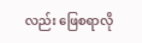လည်း ဖြေစရာလို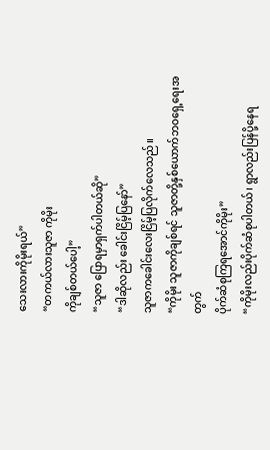သေးလားကိုမိုးရယ်”
“တကယ်လားသူဇာ ကိုမိုး
ကိုချစ်တယ်ပေါ့”
“သူဇာ ပြောရမှာရှက်ပါတယ်ဆို”
“ဒါဆိုလည်း ခေါင်းငြိမ့်ပြနော်”
သူဇာကခေါင်းလေးငြိမ့်ပြလိုက်လေသည်။
“ကိုမိုး သူဇာကိုချစ်ရင် သူဇာတို့နှစ်ယောက်ဘဝရှေ့ရေးအတွက်
ပိုက်ဆံစုကြရအောင်ကိုမိုး”
“ကိုမိုးလည်းပိုက်ဆံစုပါတယ်၊ ရွာလည်းပြန်ပို့နေရ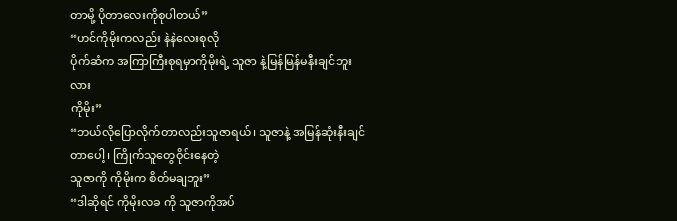တာမို့ ပိုတာလေးကိုစုပါတယ်”
“ဟင်ကိုမိုးကလည်း နဲနဲလေးစုလို
ပိုက်ဆံက အကြာကြီးစုရမှာကိုမိုးရဲ့ သူဇာ နဲ့မြန်မြန်မနီးချင်ဘူးလား
ကိုမိုး”
“ဘယ်လိုပြောလိုက်တာလည်းသူဇာရယ်၊ သူဇာနဲ့ အမြန်ဆုံးနီးချင်တာပေါ့ ၊ ကြိုက်သူတွေဝိုင်းနေတဲ့
သူဇာကို ကိုမိုးက စိတ်မချဘူး”
“ဒါဆိုရင် ကိုမိုးလခ ကို သူဇာကိုအပ်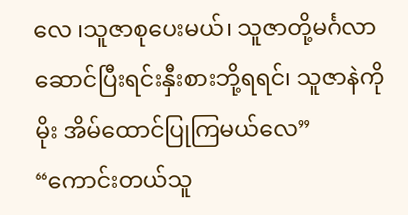လေ ၊သူဇာစုပေးမယ်၊ သူဇာတို့မင်္ဂလာဆောင်ပြီးရင်းနှီးစားဘို့ရရင်၊ သူဇာနဲကိုမိုး အိမ်ထောင်ပြုကြမယ်လေ”
“ကောင်းတယ်သူ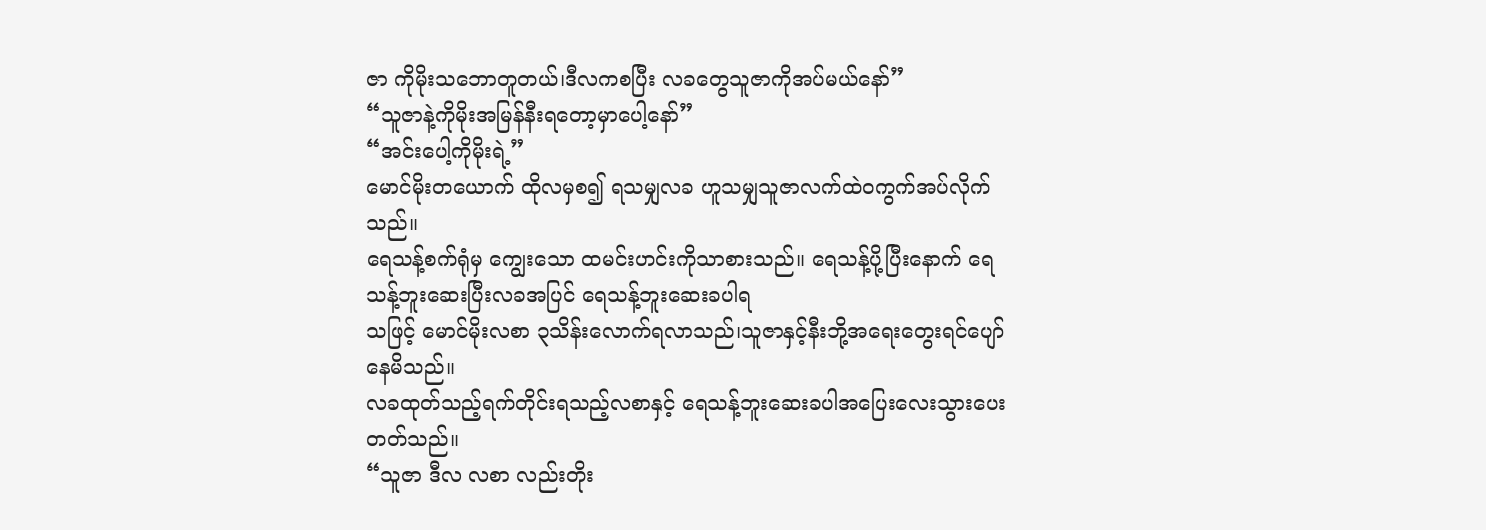ဇာ ကိုမိုးသဘောတူတယ်၊ဒီလကစပြီး လခတွေသူဇာကိုအပ်မယ်နော်”
“သူဇာနဲ့ကိုမိုးအမြန်နီးရတော့မှာပေါ့နော်”
“အင်းပေါ့ကိုမိုးရဲ့”
မောင်မိုးတယောက် ထိုလမှစ၍ ရသမျှလခ ဟူသမျှသူဇာလက်ထဲဝကွက်အပ်လိုက်သည်။
ရေသန့်စက်ရုံမှ ကျွေးသော ထမင်းဟင်းကိုသာစားသည်။ ရေသန့်ပို့ပြီးနောက် ရေသန့်ဘူးဆေးပြီးလခအပြင် ရေသန့်ဘူးဆေးခပါရ
သဖြင့် မောင်မိုးလစာ ၃သိန်းလောက်ရလာသည်၊သူဇာနှင့်နီးဘို့အရေးတွေးရင်ပျော်နေမိသည်။
လခထုတ်သည့်ရက်တိုင်းရသည့်လစာနှင့် ရေသန့်ဘူးဆေးခပါအပြေးလေးသွားပေးတတ်သည်။
“သူဇာ ဒီလ လစာ လည်းတိုး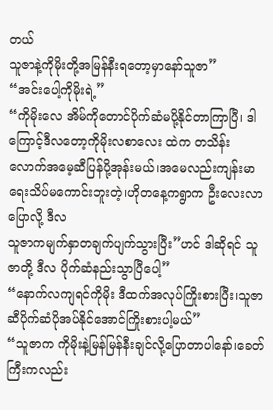တယ်
သူဇာနဲ့ကိုမိုးတို့အမြန်နီးရတော့မှာနော်သူဇာ”
“အင်းပေါ့ကိုမိုးရဲ့”
“ကိုမိုးလေ အိမ်ကိုတောင်ပိုက်ဆံမပို့နိုင်တာကြာပြီ၊ ဒါကြောင့်ဒီလတော့ကိုမိုးလစာလေး ထဲက တသိန်းလောက်အမေ့ဆီပြန်ပို့အုန်းမယ်၊အမေလည်းကျန်းမာရေးသိပ်မကောင်းဘူးတဲ့၊ဟိုတနေ့ကရွာက ဦးလေးလာပြောလို့ ဒီလ
သူဇာကမျက်နှာတချက်ပျက်သွားပြီး”ဟင် ဒါဆိုရင် သူဇာတို့ ဒီလ ပိုက်ဆံနည်းသွာပြီပေါ့”
“နောက်လကျရင်ကိုမိုး ဒီထက်အလုပ်ကြိုးစားပြီး၊သူဇာဆီပိုက်ဆံပိုအပ်နိုင်အောင်ကြိုးစားပါ့မယ်”
“သူဇာက ကိုမိုးနဲ့မြန်မြန်နီးချင်လို့ပြောတာပါနော်၊ခေတ်ကြီးကလည်း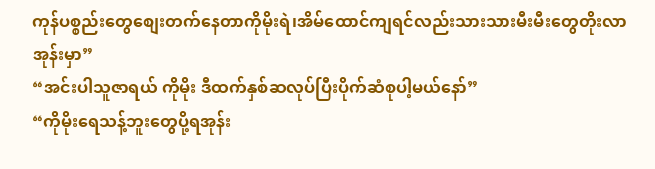ကုန်ပစ္စည်းတွေစျေးတက်နေတာကိုမိုးရဲ၊အိမ်ထောင်ကျရင်လည်းသားသားမီးမီးတွေတိုးလာအုန်းမှာ”
“အင်းပါသူဇာရယ် ကိုမိုး ဒီထက်နှစ်ဆလုပ်ပြီးပိုက်ဆံစုပါ့မယ်နော်”
“ကိုမိုးရေသန့်ဘူးတွေပို့ရအုန်း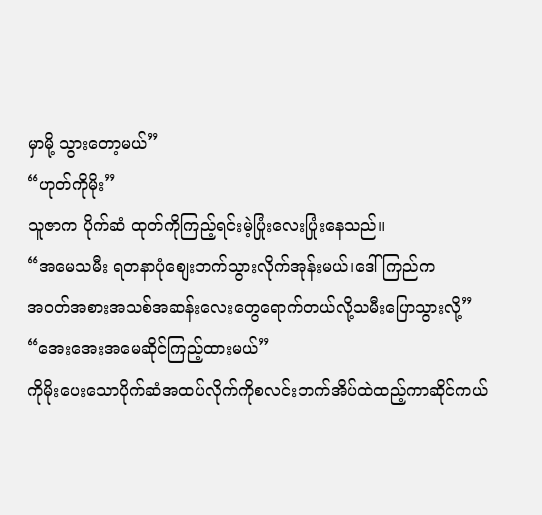မှာမို့ သွားတော့မယ်”
“ဟုတ်ကိုမိုး”
သူဇာက ပိုက်ဆံ ထုတ်ကိုကြည့်ရင်းမဲ့ပြုံးလေးပြုံးနေသည်။
“အမေသမီး ရတနာပုံစျေးဘက်သွားလိုက်အုန်းမယ်၊ဒေါ်ကြည်က
အဝတ်အစားအသစ်အဆန်းလေးတွေရောက်တယ်လို့သမီးပြောသွားလို့”
“အေးအေးအမေဆိုင်ကြည့်ထားမယ်”
ကိုမိုးပေးသောပိုက်ဆံအထပ်လိုက်ကိုစလင်းဘက်အိပ်ထဲထည့်ကာဆိုင်ကယ်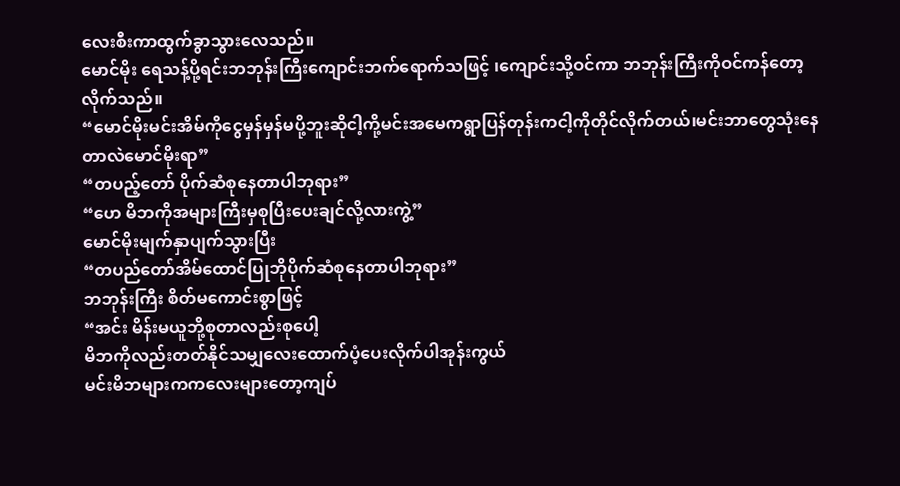လေးစီးကာထွက်ခွာသွားလေသည်။
မောင်မိုး ရေသန့်ပို့ရင်းဘဘုန်းကြီးကျောင်းဘက်ရောက်သဖြင့် ၊ကျောင်းသို့ဝင်ကာ ဘဘုန်းကြီးကိုဝင်ကန်တော့လိုက်သည်။
“မောင်မိုးမင်းအိမ်ကိုငွေမှန်မှန်မပို့ဘူးဆိုငါ့ကို့မင်းအမေကရွာပြန်တုန်းကငါ့ကိုတိုင်လိုက်တယ်၊မင်းဘာတွေသုံးနေတာလဲမောင်မိုးရာ”
“တပည့်တော် ပိုက်ဆံစုနေတာပါဘုရား”
“ဟေ မိဘကိုအများကြီးမှစုပြီးပေးချင်လို့လားကွဲ့”
မောင်မိုးမျက်နှာပျက်သွားပြီး
“တပည်တော်အိမ်ထောင်ပြုဘိုပိုက်ဆံစုနေတာပါဘုရား”
ဘဘုန်းကြီး စိတ်မကောင်းစွာဖြင့်
“အင်း မိန်းမယူဘို့စုတာလည်းစုပေါ့
မိဘကိုလည်းတတ်နိုင်သမျှလေးထောက်ပံ့ပေးလိုက်ပါအုန်းကွယ်
မင်းမိဘများကကလေးများတော့ကျပ်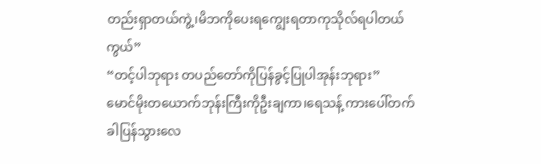တည်းရှာတယ်ကွဲ့၊မိဘကိုပေးရကျွေးရတာကုသိုလ်ရပါတယ်ကွယ်”
“တင့်ပါဘုရား တပည်တော်ကိုပြန်ခွင့်ပြုပါအုန်းဘုရား”
မောင်မိုးတယောက်ဘုန်းကြီးကိုဦးချကာ၊ရေသန့် ကားပေါ်တက်ခါပြန်သွားလေ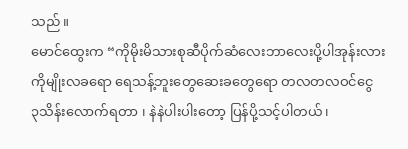သည်။
မောင်ထွေးက “ကိုမိုးမိသားစုဆီပိုက်ဆံလေးဘာလေးပို့ပါအုန်းလား
ကိုမျိုးလခရော ရေသန့်ဘူးတွေဆေးခတွေရော တလတလဝင်ငွေ
၃သိန်းလောက်ရတာ ၊ နဲနဲပါးပါးတော့ ပြန်ပို့သင့်ပါတယ်၊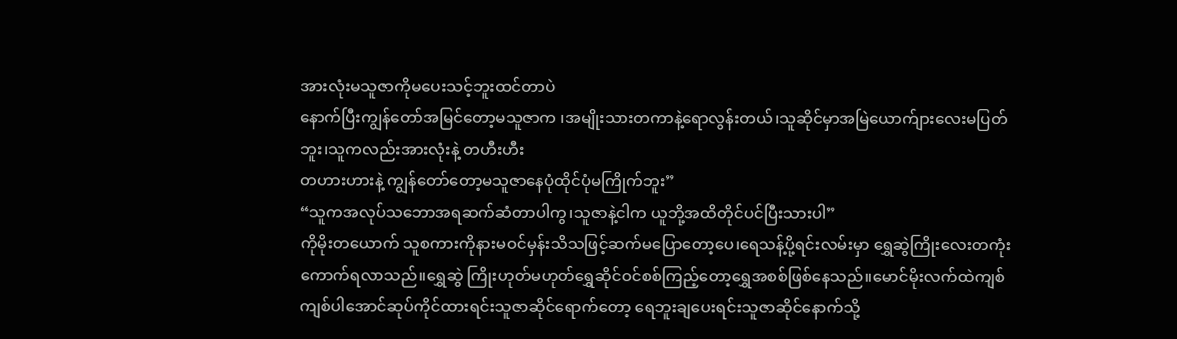အားလုံးမသူဇာကိုမပေးသင့်ဘူးထင်တာပဲ
နောက်ပြီးကျွန်တော်အမြင်တော့မသူဇာက ၊အမျိုးသားတကာနဲ့ရောလွန်းတယ်၊သူဆိုင်မှာအမြဲယောက်ျားလေးမပြတ်ဘူး၊သူကလည်းအားလုံးနဲ့ တဟီးဟီး
တဟားဟားနဲ့ ကျွန်တော်တော့မသူဇာနေပုံထိုင်ပုံမကြိုက်ဘူး”
“သူကအလုပ်သဘောအရဆက်ဆံတာပါကွ၊သူဇာနဲ့ငါက ယူဘို့အထိတိုင်ပင်ပြီးသားပါ”
ကိုမိုးတယောက် သူစကားကိုနားမဝင်မှန်းသိသဖြင့်ဆက်မပြောတော့ပေ၊ရေသန့်ပို့ရင်းလမ်းမှာ ရွှေဆွဲကြိုးလေးတကုံးကောက်ရလာသည်။ရွှေဆွဲ ကြိုးဟုတ်မဟုတ်ရွှေဆိုင်ဝင်စစ်ကြည့်တော့ရွှေအစစ်ဖြစ်နေသည်။မောင်မိုးလက်ထဲကျစ်ကျစ်ပါအောင်ဆုပ်ကိုင်ထားရင်းသူဇာဆိုင်ရောက်တော့ ရေဘူးချပေးရင်းသူဇာဆိုင်နောက်သို့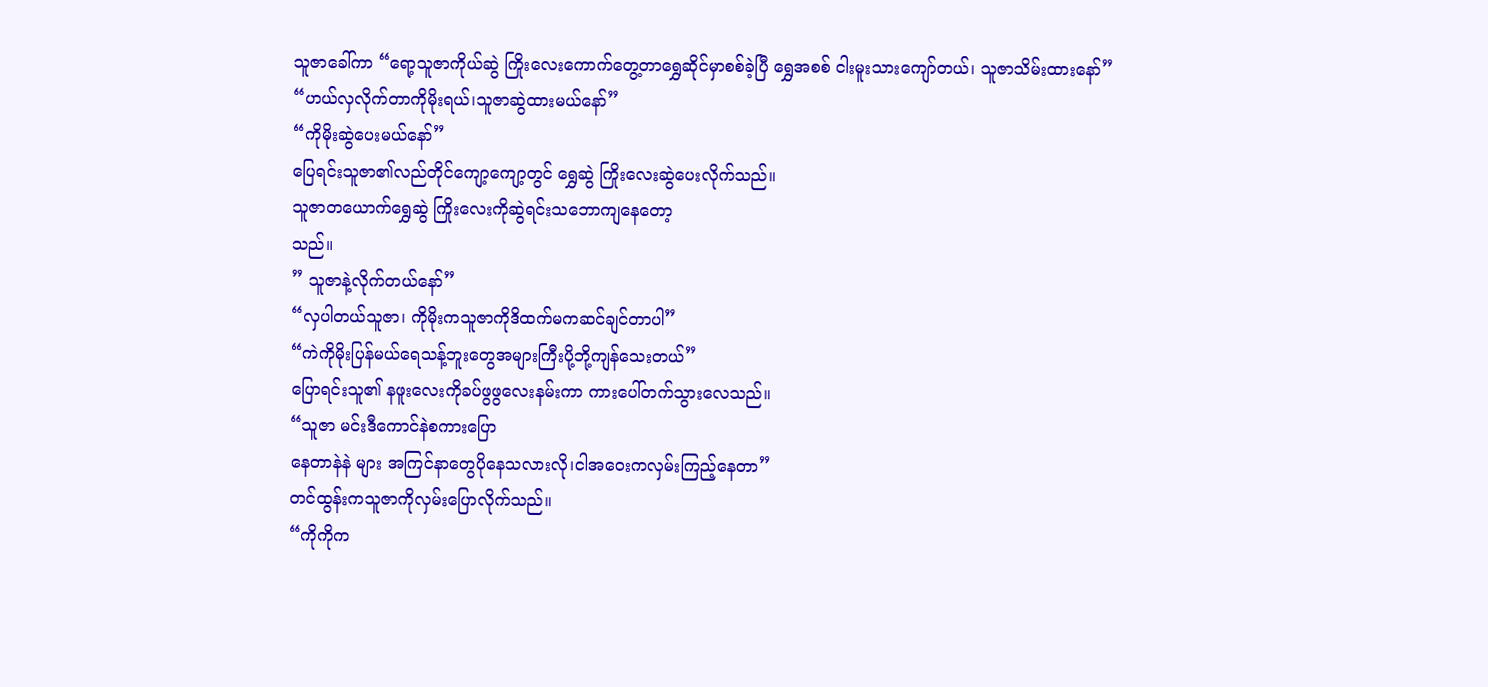သူဇာခေါ်ကာ “ရော့သူဇာကိုယ်ဆွဲ ကြိုးလေးကောက်တွေ့တာရွှေဆိုင်မှာစစ်ခဲ့ပြီ ရွှေအစစ် ငါးမူးသားကျော်တယ်၊ သူဇာသိမ်းထားနော်”
“ဟယ်လှလိုက်တာကိုမိုးရယ်၊သူဇာဆွဲထားမယ်နော်”
“ကိုမိုးဆွဲပေးမယ်နော်”
ပြေရင်းသူဇာ၏လည်တိုင်ကျော့ကျော့တွင် ရွှေဆွဲ ကြိုးလေးဆွဲပေးလိုက်သည်။
သူဇာတယောက်ရွှေဆွဲ ကြိုးလေးကိုဆွဲရင်းသဘောကျနေတော့
သည်။
” သူဇာနဲ့လိုက်တယ်နော်”
“လှပါတယ်သူဇာ၊ ကိုမိုးကသူဇာကိုဒိထက်မကဆင်ချင်တာပါ”
“ကဲကိုမိုးပြန်မယ်ရေသန့်ဘူးတွေအများကြီးပို့ဘို့ကျန်သေးတယ်”
ပြောရင်းသူ၏ နဖူးလေးကိုခပ်ဖွဖွလေးနမ်းကာ ကားပေါ်တက်သွားလေသည်။
“သူဇာ မင်းဒီကောင်နဲစကားပြော
နေတာနဲနဲ များ အကြင်နာတွေပိုနေသလားလို၊ငါအဝေးကလှမ်းကြည့်နေတာ”
တင်ထွန်းကသူဇာကိုလှမ်းပြောလိုက်သည်။
“ကိုကိုက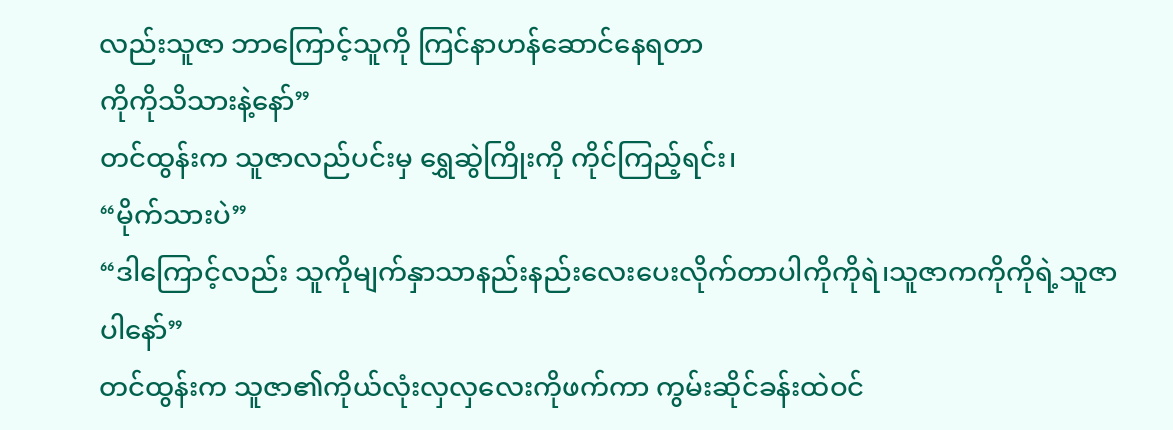လည်းသူဇာ ဘာကြောင့်သူကို ကြင်နာဟန်ဆောင်နေရတာ
ကိုကိုသိသားနဲ့နော်”
တင်ထွန်းက သူဇာလည်ပင်းမှ ရွှေဆွဲကြိုးကို ကိုင်ကြည့်ရင်း၊
“မိုက်သားပဲ”
“ဒါကြောင့်လည်း သူကိုမျက်နှာသာနည်းနည်းလေးပေးလိုက်တာပါကိုကိုရဲ၊သူဇာကကိုကိုရဲ့သူဇာပါနော်”
တင်ထွန်းက သူဇာ၏ကိုယ်လုံးလှလှလေးကိုဖက်ကာ ကွမ်းဆိုင်ခန်းထဲဝင်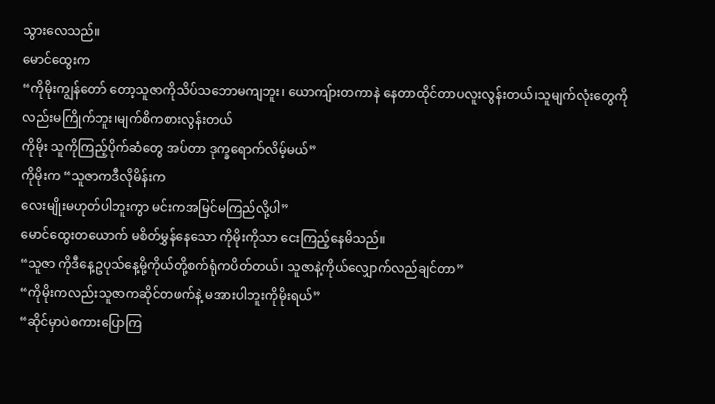သွားလေသည်။
မောင်ထွေးက
“ကိုမိုးကျွန်တော် တော့သူဇာကိုသိပ်သဘောမကျဘူး၊ ယောကျ်ားတကာနဲ နေတာထိုင်တာပလူးလွန်းတယ်၊သူမျက်လုံးတွေကိုလည်းမကြိုက်ဘူး၊မျက်စိကစားလွန်းတယ်
ကိုမိုး သူကိုကြည့်ပိုက်ဆံတွေ အပ်တာ ဒုက္ခရောက်လိမ့်မယ်”
ကိုမိုးက “သူဇာကဒီလိုမိန်းက
လေးမျိုးမဟုတ်ပါဘူးကွာ မင်းကအမြင်မကြည်လို့ပါ”
မောင်ထွေးတယောက် မစိတ်မွှန်နေသော ကိုမိုးကိုသာ ငေးကြည့်နေမိသည်။
“သူဇာ ကိုဒီနေ့ဥပုသ်နေ့မို့ကိုယ်တို့စက်ရုံကပိတ်တယ်၊ သူဇာနဲ့ကိုယ်လျှောက်လည်ချင်တာ”
“ကိုမိုးကလည်းသူဇာကဆိုင်တဖက်နဲ့ မအားပါဘူးကိုမိုးရယ်”
“ဆိုင်မှာပဲစကားပြောကြ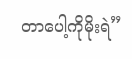တာပေါ့ကိုမိုးရဲ”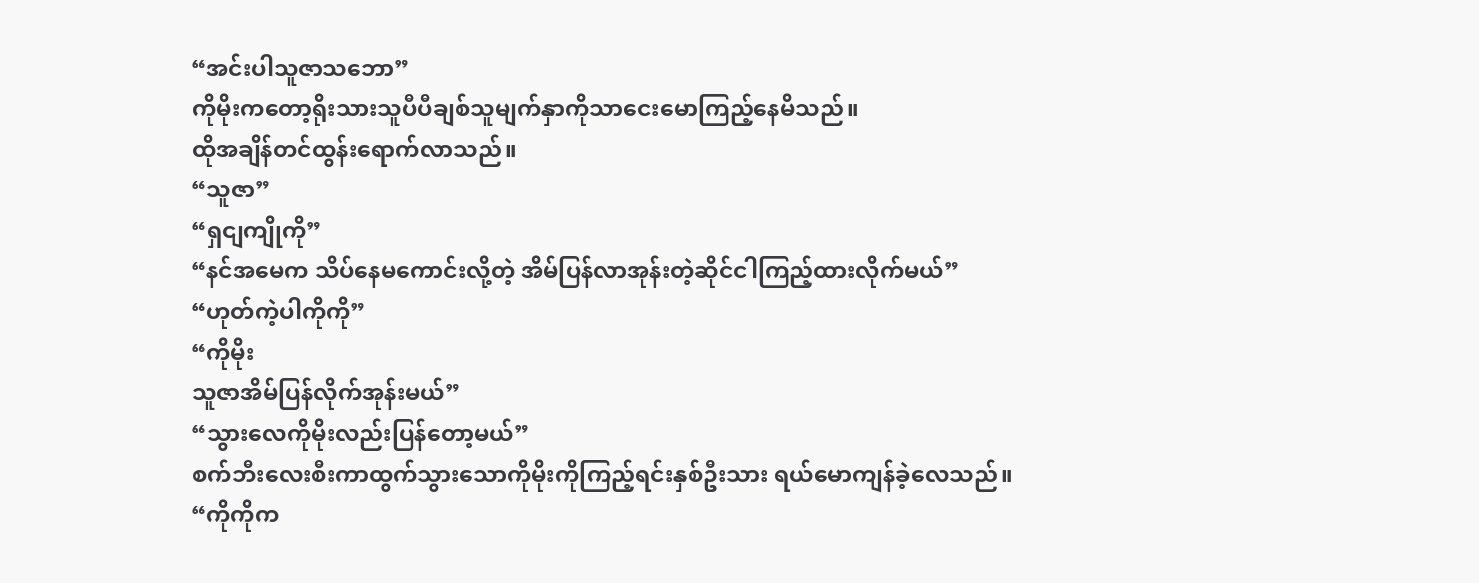“အင်းပါသူဇာသဘော”
ကိုမိုးကတော့ရိုးသားသူပီပီချစ်သူမျက်နှာကိုသာငေးမောကြည့်နေမိသည်။
ထိုအချိန်တင်ထွန်းရောက်လာသည်။
“သူဇာ”
“ရှငျကျိုကို”
“နင်အမေက သိပ်နေမကောင်းလို့တဲ့ အိမ်ပြန်လာအုန်းတဲ့ဆိုင်ငါကြည့်ထားလိုက်မယ်”
“ဟုတ်ကဲ့ပါကိုကို”
“ကိုမိုး
သူဇာအိမ်ပြန်လိုက်အုန်းမယ်”
“သွားလေကိုမိုးလည်းပြန်တော့မယ်”
စက်ဘီးလေးစီးကာထွက်သွားသောကိုမိုးကိုကြည့်ရင်းနှစ်ဦးသား ရယ်မောကျန်ခဲ့လေသည်။
“ကိုကိုက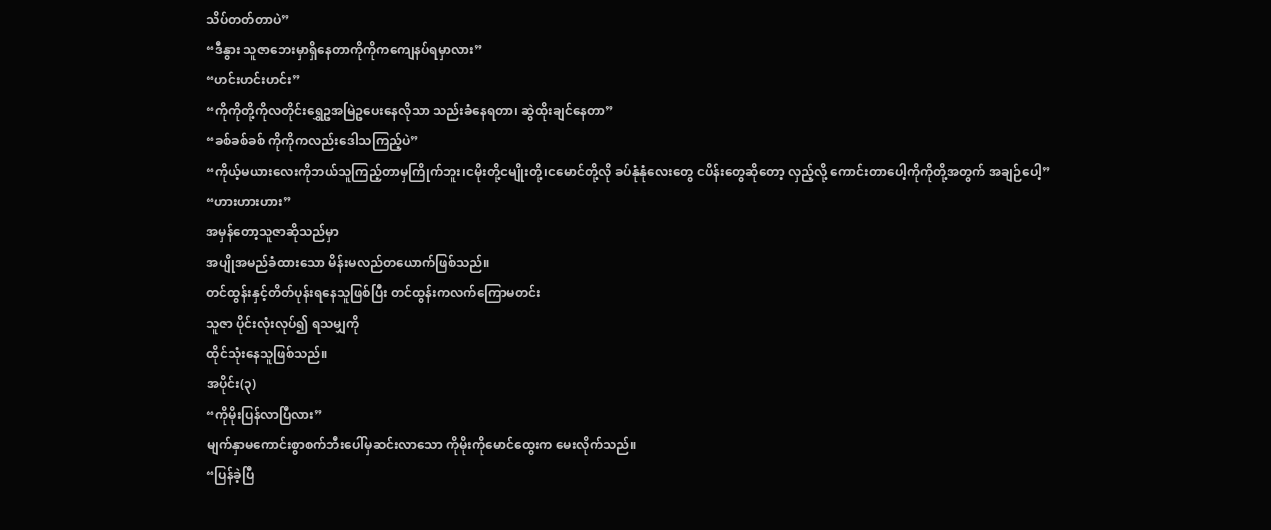သိပ်တတ်တာပဲ”
“ဒီနွား သူဇာဘေးမှာရှိနေတာကိုကိုကကျေနပ်ရမှာလား”
“ဟင်းဟင်းဟင်း”
“ကိုကိုတို့ကိုလတိုင်းရွှေဥအမြဲဥပေးနေလိုသာ သည်းခံနေရတာ၊ ဆွဲထိုးချင်နေတာ”
“ခစ်ခစ်ခစ် ကိုကိုကလည်းဒေါသကြည့်ပဲ”
“ကိုယ့်မယားလေးကိုဘယ်သူကြည့်တာမှကြိုက်ဘူး၊ငမိုးတို့ငမျိုးတို့၊ငမောင်တို့လို ခပ်နုံနုံလေးတွေ ငပိန်းတွေဆိုတော့ လှည့်လို့ ကောင်းတာပေါ့ကိုကိုတို့အတွက် အချဉ်ပေါ့”
“ဟားဟားဟား”
အမှန်တော့သူဇာဆိုသည်မှာ
အပျိုအမည်ခံထားသော မိန်းမလည်တယောက်ဖြစ်သည်။
တင်ထွန်းနှင့်တိတ်ပုန်းရနေသူဖြစ်ပြီး တင်ထွန်းကလက်ကြောမတင်း
သူဇာ ပိုင်းလုံးလုပ်၍ ရသမျှကို
ထိုင်သုံးနေသူဖြစ်သည်။
အပိုင်း(၃)
“ကိုမိုးပြန်လာပြီလား”
မျက်နှာမကောင်းစွာစက်ဘီးပေါ်မှဆင်းလာသော ကိုမိုးကိုမောင်ထွေးက မေးလိုက်သည်။
“ပြန်ခဲ့ပြီ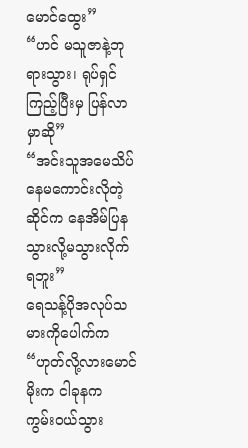မောင်ထွေး”
“ဟင် မသူဇာနဲ့ဘုရားသွား၊ ရုပ်ရှင်ကြည့်ပြီးမှ ပြန်လာမှာဆို”
“အင်းသူအမေသိပ်နေမကောင်းလိုတဲ့ ဆိုင်က နေအိမ်ပြနသွားလို့မသွားလိုက်ရဘူး”
ရေသန့်ပိုအလုပ်သမားကိုပေါက်က
“ဟုတ်လို့လားမောင်မိုးက ငါခုနက
ကွမ်းဝယ်သွား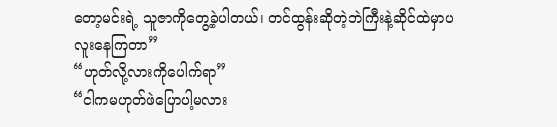တော့မင်းရဲ့ သူဇာကိုတွေ့ခဲ့ပါတယ်၊ တင်ထွန်းဆိုတဲ့ဘဲကြီးနဲ့ဆိုင်ထဲမှာပလူးနေကြတာ”
“ဟုတ်လို့လားကိုပေါက်ရာ”
“ငါကမဟုတ်ဖဲပြောပါ့မလား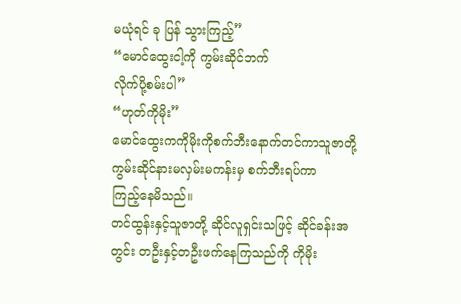မယုံရင် ခု ပြန် သွားကြည့်”
“မောင်ထွေးငါ့ကို ကွမ်းဆိုင်ဘက်
လိုက်ပို့စမ်းပါ”
“ဟုတ်ကိုမိုး”
မောင်ထွေးကကိုမိုးကိုစက်ဘီးနောက်တင်ကာသူဇာတို့ကွမ်းဆိုင်နားမလှမ်းမကန်းမှ စက်ဘီးရပ်ကာ
ကြည့်နေမိသည်။
တင်ထွန်းနှင့်သူဇာတို့ ဆိုင်လူရှင်းသဖြင့် ဆိုင်ခန်းအတွင်း တဦးနှင့်တဦးဖက်နေကြသည်ကို ကိုမိုး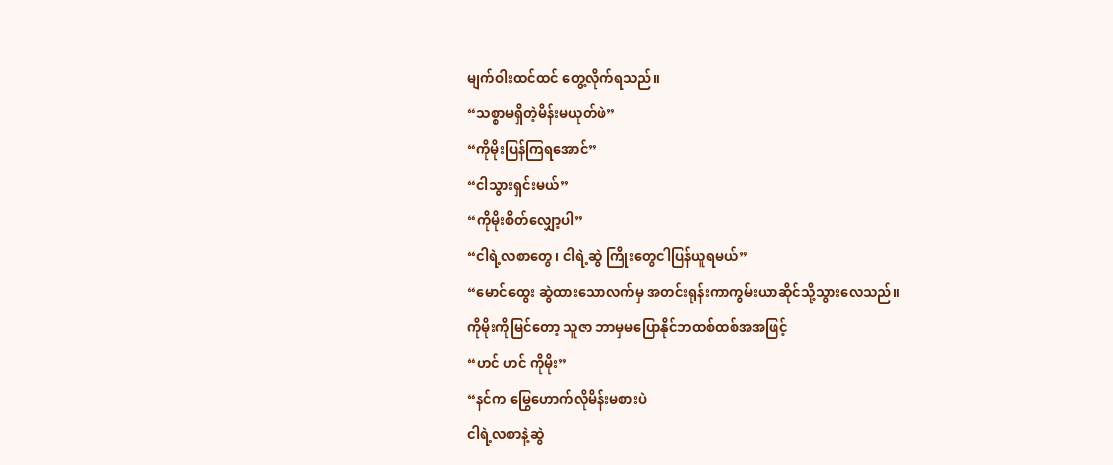မျက်ဝါးထင်ထင် တွေ့လိုက်ရသည်။
“သစ္စာမရှိတဲ့မိန်းမယုတ်ဖဲ”
“ကိုမိုးပြန်ကြရအောင်”
“ငါသွားရှင်းမယ်”
“ကိုမိုးစိတ်လျှော့ပါ”
“ငါရဲ့လစာတွေ၊ ငါရဲ့ဆွဲ ကြိုးတွေငါပြန်ယူရမယ်”
“မောင်ထွေး ဆွဲထားသောလက်မှ အတင်းရုန်းကာကွမ်းယာဆိုင်သို့သွားလေသည်။
ကိုမိုးကိုမြင်တော့ သူဇာ ဘာမှမပြောနိုင်ဘထစ်ထစ်အအဖြင့်
“ဟင် ဟင် ကိုမိုး”
“နင်က မြွေဟောက်လိုမိန်းမစားပဲ
ငါရဲ့လစာနဲ့ဆွဲ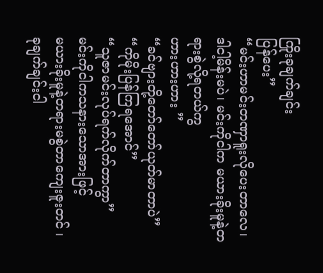ကြိုးခုချက်ချင်း
ပြန်ပေး”
“မင်းဟာမင်းတဏှာရူးလိုပေးတာလေ၊ ဒါငါ့မိန်းမပဲ၊ မင်းကိုငါက မယားခိုးမူနဲ့တရားစွဲလို့ရတယ်ကွ
ဟားဟားဟား ”
“ခင်ဗျားတို့တော်တော်ယုတ်မာတာပဲ”
“ကိုမိုးပြန်ကြရအောင်”
“သူဇာမင်းလုပ်ရက်လိုက်တာကွာ”
မင်းကိုငါကသနားသောအားဖြင့်
မယားခိုးမူနဲ့တရားမစွဲတာကျေးဇူးတင် ၊ ခုချက်ချင်းငါ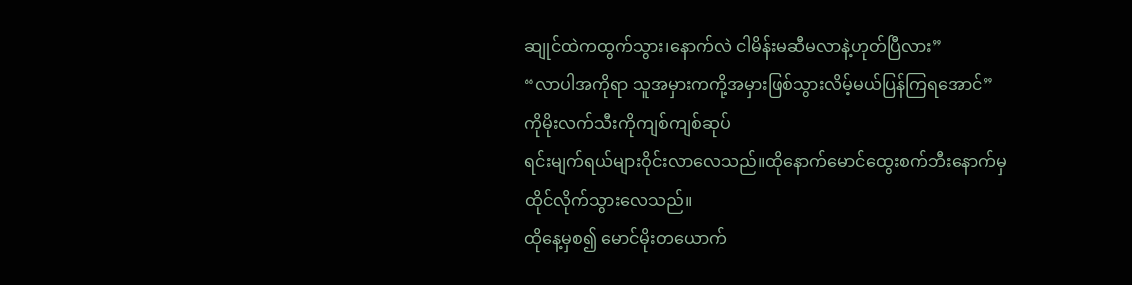ဆျုင်ထဲကထွက်သွား၊နောက်လဲ ငါမိန်းမဆီမလာနဲ့ဟုတ်ပြီလား”
“လာပါအကိုရာ သူအမှားကကို့အမှားဖြစ်သွားလိမ့်မယ်ပြန်ကြရအောင်”
ကိုမိုးလက်သီးကိုကျစ်ကျစ်ဆုပ်
ရင်းမျက်ရယ်များဝိုင်းလာလေသည်။ထိုနောက်မောင်ထွေးစက်ဘီးနောက်မှထိုင်လိုက်သွားလေသည်။
ထိုနေ့မှစ၍ မောင်မိုးတယောက်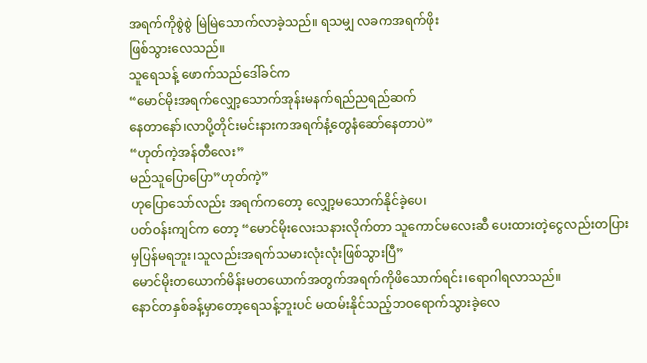အရက်ကိုစွဲစွဲ မြဲမြဲသောက်လာခဲ့သည်။ ရသမျှ လခကအရက်ဖိုး
ဖြစ်သွားလေသည်။
သူရေသန့် ဖောက်သည်ဒေါ်ခင်က
“မောင်မိုးအရက်လျှော့သောက်အုန်းမနက်ရည်ညရည်ဆက်
နေတာနော်၊လာပို့တိုင်းမင်းနားကအရက်နံ့တွေနံဆော်နေတာပဲ”
“ဟုတ်ကဲ့အန်တီလေး”
မည်သူပြောပြော”ဟုတ်ကဲ့”
ဟုပြောသော်လည်း အရက်ကတော့ လျှော့မသောက်နိုင်ခဲ့ပေ၊
ပတ်ဝန်းကျင်က တော့ “မောင်မိုးလေးသနားလိုက်တာ သူကောင်မလေးဆီ ပေးထားတဲ့ငွေလည်းတပြားမှပြန်မရဘူး၊သူလည်းအရက်သမားလုံးလုံးဖြစ်သွားပြီ”
မောင်မိုးတယောက်မိန်းမတယောက်အတွက်အရက်ကိုဖိသောက်ရင်း၊ရောဂါရလာသည်။
နောင်တနှစ်ခန့်မှာတော့ရေသန့်ဘူးပင် မထမ်းနိုင်သည့်ဘဝရောက်သွားခဲ့လေ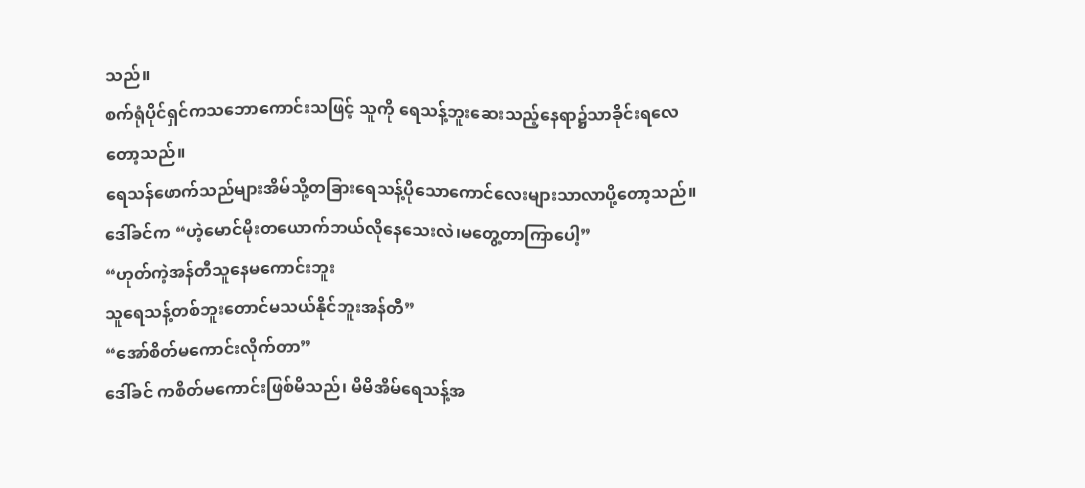သည်။
စက်ရုံပိုင်ရှင်ကသဘောကောင်းသဖြင့် သူကို ရေသန့်ဘူးဆေးသည့်နေရာ၌သာခိုင်းရလေတော့သည်။
ရေသန်ဖောက်သည်များအိမ်သို့တခြားရေသန့်ပိုသောကောင်လေးများသာလာပို့တော့သည်။
ဒေါ်ခင်က “ဟဲ့မောင်မိုးတယောက်ဘယ်လိုနေသေးလဲ၊မတွေ့တာကြာပေါ့”
“ဟုတ်ကဲ့အန်တီသူနေမကောင်းဘူး
သူရေသန့်တစ်ဘူးတောင်မသယ်နိုင်ဘူးအန်တီ”
“အော်စိတ်မကောင်းလိုက်တာ”
ဒေါ်ခင် ကစိတ်မကောင်းဖြစ်မိသည်၊ မိမိအိမ်ရေသန့်အ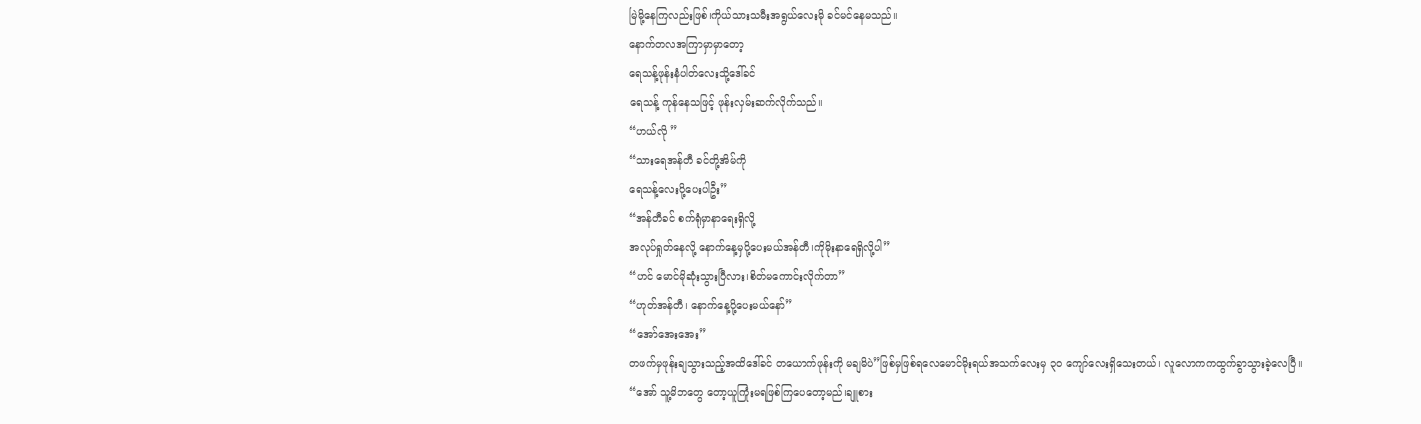မြဲမို့နေကြလည်းဖြစ်၊ကိုယ်သားသမီးအရွယ်လေးမို ခင်မင်နေမသည်။
နောက်တလအကြာမှာမှာတော့
ရေသန့်ဖုန်းနံပါတ်လေးသို့ဒေါ်ခင်
ရေသန့် ကုန်နေသဖြင့် ဖုန်းလှမ်းဆက်လိုက်သည်။
“ဟယ်လို ”
“သားရေအန်တီ ခင်တို့အိမ်ကို
ရေသန့်လေးပို့ပေးပါဦး”
“အန်တီခင် စက်ရုံမှာနာရေးရှိလို့
အလုပ်ရှုတ်နေလို့ နောက်နေ့မှပို့ပေးမယ်အန်တီ၊ကိုမိုးနာရေရှိလို့ပါ”
“ဟင် မောင်မိုဆုံးသွားပြီလား၊စိတ်မကောင်းလိုက်တာ”
“ဟုတ်အန်တီ၊ နောက်နေ့ပို့ပေးမယ်နော်”
“အော်အေးအေး”
တဖက်မှဖုန်းချသွားသည့်အထိဒေါ်ခင် တယောက်ဖုန်းကို မချမိပဲ”ဖြစ်မှဖြစ်ရလေမောင်မိုးရယ်အသက်လေးမှ ၃၀ ကျော်လေးရှိသေးတယ်၊ လူလောကကထွက်ခွာသွားခဲ့လေပြီ။
“အော် သူ့မိဘတွေ တော့ယူကြုံးမရဖြစ်ကြပေတော့မည်၊ချူစား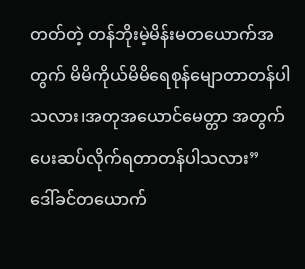တတ်တဲ့ တန်ဘိုးမဲ့မိန်းမတယောက်အတွက် မိမိကိုယ်မိမိရေစုန်မျောတာတန်ပါသလား၊အတုအယောင်မေတ္တာ အတွက် ပေးဆပ်လိုက်ရတာတန်ပါသလား”
ဒေါ်ခင်တယောက်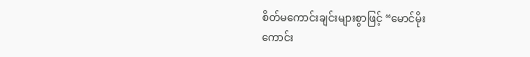စိတ်မကောင်းချင်းများစွာဖြင့် “မောင်မိုး
ကောင်း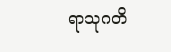ရာသုဂတိ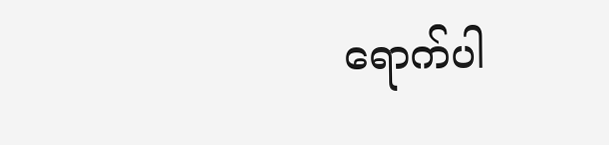ရောက်ပါ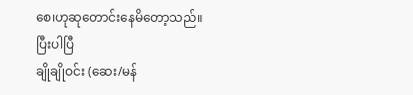စေ၊ဟုဆုတောင်းနေမိတော့သည်။
ပြီးပါပြီ
ချိုချိုဝင်း (ဆေး/မန်